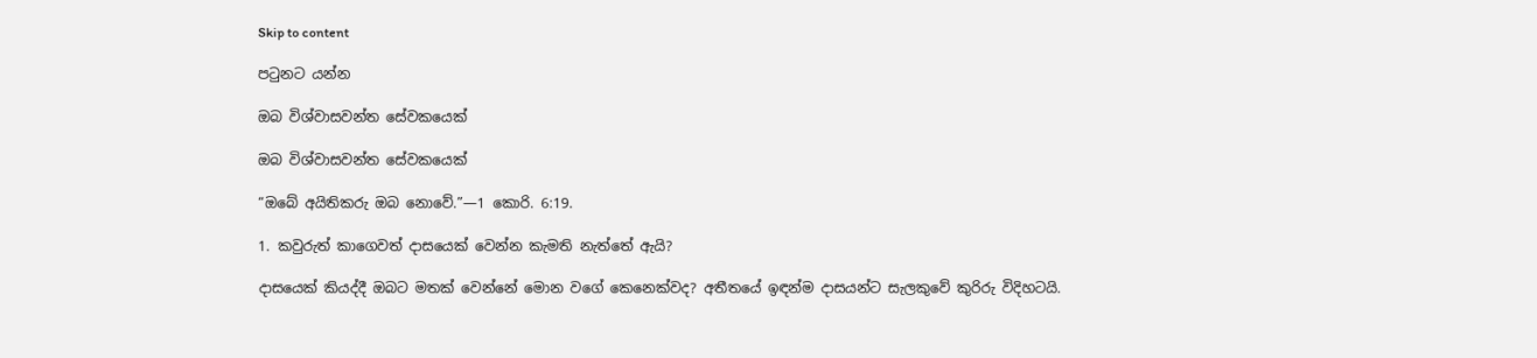Skip to content

පටුනට යන්න

ඔබ විශ්වාසවන්ත සේවකයෙක්

ඔබ විශ්වාසවන්ත සේවකයෙක්

“ඔබේ අයිතිකරු ඔබ නොවේ.”—1 කොරි. 6:19.

1. කවුරුත් කාගෙවත් දාසයෙක් වෙන්න කැමති නැත්තේ ඇයි?

දාසයෙක් කියද්දී ඔබට මතක් වෙන්නේ මොන වගේ කෙනෙක්වද? අතීතයේ ඉඳන්ම දාසයන්ට සැලකුවේ කුරිරු විදිහටයි.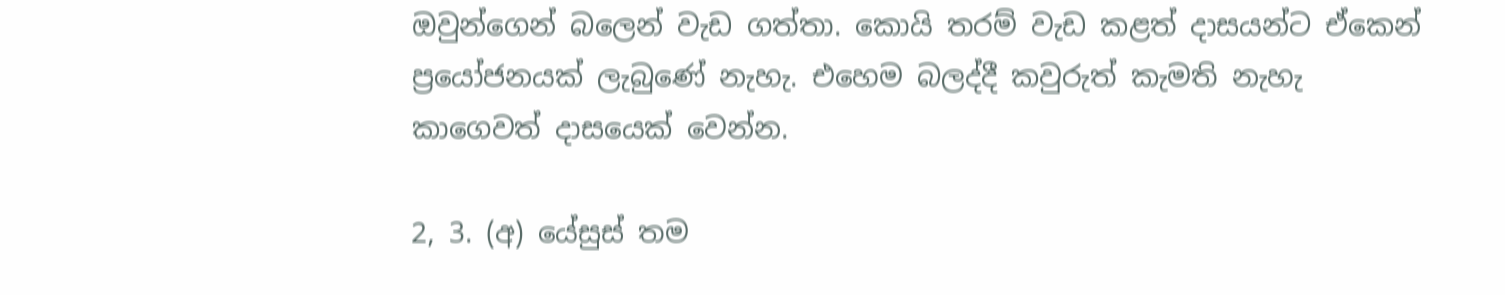ඔවුන්ගෙන් බලෙන් වැඩ ගත්තා. කොයි තරම් වැඩ කළත් දාසයන්ට ඒකෙන් ප්‍රයෝජනයක් ලැබුණේ නැහැ. එහෙම බලද්දී කවුරුත් කැමති නැහැ කාගෙවත් දාසයෙක් වෙන්න.

2, 3. (අ) යේසුස් තම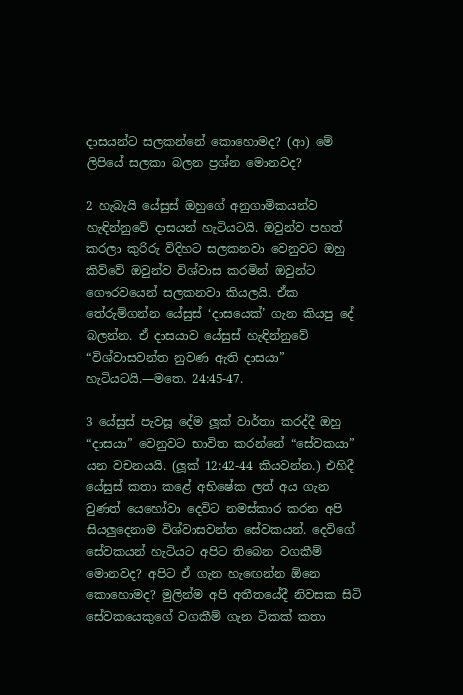දාසයන්ට සලකන්නේ කොහොමද? (ආ) මේ ලිපියේ සලකා බලන ප්‍රශ්න මොනවද?

2 හැබැයි යේසුස් ඔහුගේ අනුගාමිකයන්ව හැඳින්නුවේ දාසයන් හැටියටයි. ඔවුන්ව පහත් කරලා කුරිරු විදිහට සලකනවා වෙනුවට ඔහු කිව්වේ ඔවුන්ව විශ්වාස කරමින් ඔවුන්ට ගෞරවයෙන් සලකනවා කියලයි. ඒක තේරුම්ගන්න යේසුස් ‘දාසයෙක්’ ගැන කියපු දේ බලන්න. ඒ දාසයාව යේසුස් හැඳින්නුවේ “විශ්වාසවන්ත නුවණ ඇති දාසයා” හැටියටයි.—මතෙ. 24:45-47.

3 යේසුස් පැවසූ දේම ලූක් වාර්තා කරද්දී ඔහු “දාසයා” වෙනුවට භාවිත කරන්නේ “සේවකයා” යන වචනයයි. (ලූක් 12:42-44 කියවන්න.) එහිදී යේසුස් කතා කළේ අභිෂේක ලත් අය ගැන වුණත් යෙහෝවා දෙවිට නමස්කාර කරන අපි සියලුදෙනාම විශ්වාසවන්ත සේවකයන්. දෙවිගේ සේවකයන් හැටියට අපිට තිබෙන වගකීම් මොනවද? අපිට ඒ ගැන හැඟෙන්න ඕනෙ කොහොමද? මුලින්ම අපි අතීතයේදී නිවසක සිටි සේවකයෙකුගේ වගකීම් ගැන ටිකක් කතා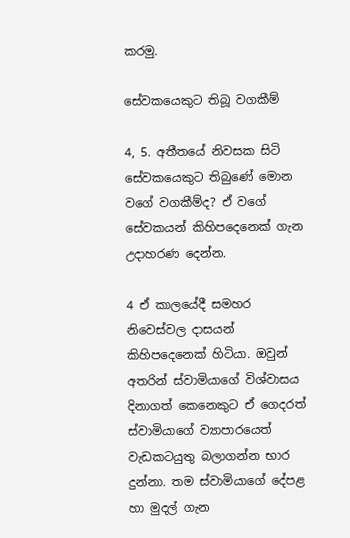කරමු.

සේවකයෙකුට තිබූ වගකීම්

4, 5. අතීතයේ නිවසක සිටි සේවකයෙකුට තිබුණේ මොන වගේ වගකීම්ද? ඒ වගේ සේවකයන් කිහිපදෙනෙක් ගැන උදාහරණ දෙන්න.

4 ඒ කාලයේදී සමහර නිවෙස්වල දාසයන් කිහිපදෙනෙක් හිටියා. ඔවුන් අතරින් ස්වාමියාගේ විශ්වාසය දිනාගත් කෙනෙකුට ඒ ගෙදරත් ස්වාමියාගේ ව්‍යාපාරයෙත් වැඩකටයුතු බලාගන්න භාර දුන්නා. තම ස්වාමියාගේ දේපළ හා මුදල් ගැන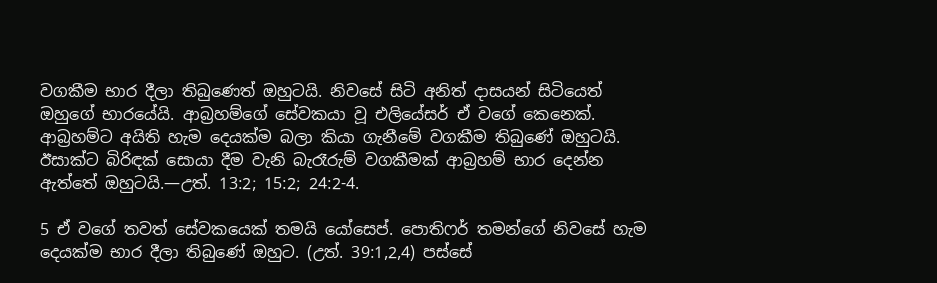වගකීම භාර දීලා තිබුණෙත් ඔහුටයි. නිවසේ සිටි අනිත් දාසයන් සිටියෙත් ඔහුගේ භාරයේයි. ආබ්‍රහම්ගේ සේවකයා වූ එලියේසර් ඒ වගේ කෙනෙක්. ආබ්‍රහම්ට අයිති හැම දෙයක්ම බලා කියා ගැනීමේ වගකීම තිබුණේ ඔහුටයි. ඊසාක්ට බිරිඳක් සොයා දීම වැනි බැරෑරුම් වගකීමක් ආබ්‍රහම් භාර දෙන්න ඇත්තේ ඔහුටයි.—උත්. 13:2; 15:2; 24:2-4.

5 ඒ වගේ තවත් සේවකයෙක් තමයි යෝසෙප්. පොතිෆර් තමන්ගේ නිවසේ හැම දෙයක්ම භාර දීලා තිබුණේ ඔහුට. (උත්. 39:1,2,4) පස්සේ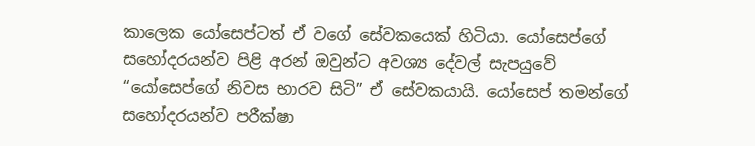කාලෙක යෝසෙප්ටත් ඒ වගේ සේවකයෙක් හිටියා. යෝසෙප්ගේ සහෝදරයන්ව පිළි අරන් ඔවුන්ට අවශ්‍ය දේවල් සැපයුවේ “යෝසෙප්ගේ නිවස භාරව සිටි” ඒ සේවකයායි. යෝසෙප් තමන්ගේ සහෝදරයන්ව පරීක්ෂා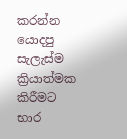කරන්න යොදපු සැලැස්ම ක්‍රියාත්මක කිරීමට භාර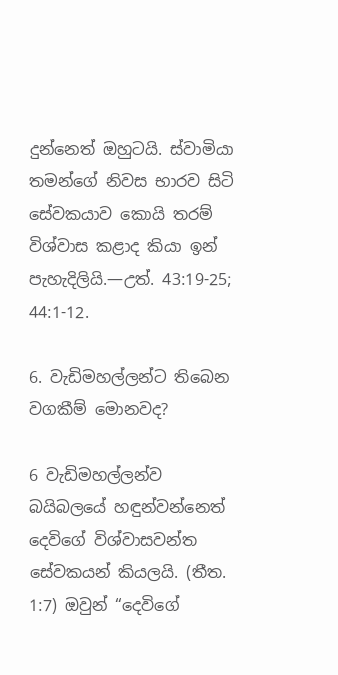දුන්නෙත් ඔහුටයි. ස්වාමියා තමන්ගේ නිවස භාරව සිටි සේවකයාව කොයි තරම් විශ්වාස කළාද කියා ඉන් පැහැදිලියි.—උත්. 43:19-25; 44:1-12.

6. වැඩිමහල්ලන්ට තිබෙන වගකීම් මොනවද?

6 වැඩිමහල්ලන්ව බයිබලයේ හඳුන්වන්නෙත් දෙවිගේ විශ්වාසවන්ත සේවකයන් කියලයි. (තීත. 1:7) ඔවුන් “දෙවිගේ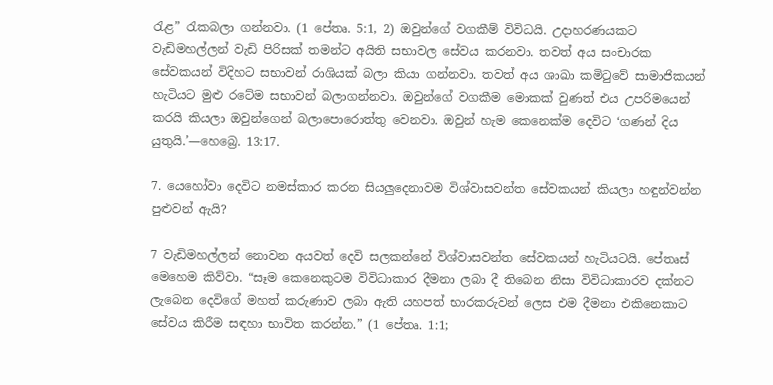රැළ” රැකබලා ගන්නවා. (1 පේතෘ. 5:1, 2) ඔවුන්ගේ වගකීම් විවිධයි. උදාහරණයකට වැඩිමහල්ලන් වැඩි පිරිසක් තමන්ට අයිති සභාවල සේවය කරනවා. තවත් අය සංචාරක සේවකයන් විදිහට සභාවන් රාශියක් බලා කියා ගන්නවා. තවත් අය ශාඛා කමිටුවේ සාමාජිකයන් හැටියට මුළු රටේම සභාවන් බලාගන්නවා. ඔවුන්ගේ වගකීම මොකක් වුණත් එය උපරිමයෙන් කරයි කියලා ඔවුන්ගෙන් බලාපොරොත්තු වෙනවා. ඔවුන් හැම කෙනෙක්ම දෙවිට ‘ගණන් දිය යුතුයි.’—හෙබ්‍රෙ. 13:17.

7. යෙහෝවා දෙවිට නමස්කාර කරන සියලුදෙනාවම විශ්වාසවන්ත සේවකයන් කියලා හඳුන්වන්න පුළුවන් ඇයි?

7 වැඩිමහල්ලන් නොවන අයවත් දෙවි සලකන්නේ විශ්වාසවන්ත සේවකයන් හැටියටයි. පේතෘස් මෙහෙම කිව්වා. “සෑම කෙනෙකුටම විවිධාකාර දීමනා ලබා දී තිබෙන නිසා විවිධාකාරව දක්නට ලැබෙන දෙවිගේ මහත් කරුණාව ලබා ඇති යහපත් භාරකරුවන් ලෙස එම දීමනා එකිනෙකාට සේවය කිරීම සඳහා භාවිත කරන්න.” (1 පේතෘ. 1:1;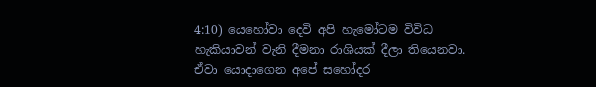4:10) යෙහෝවා දෙවි අපි හැමෝටම විවිධ හැකියාවන් වැනි දීමනා රාශියක් දීලා තියෙනවා. ඒවා යොදාගෙන අපේ සහෝදර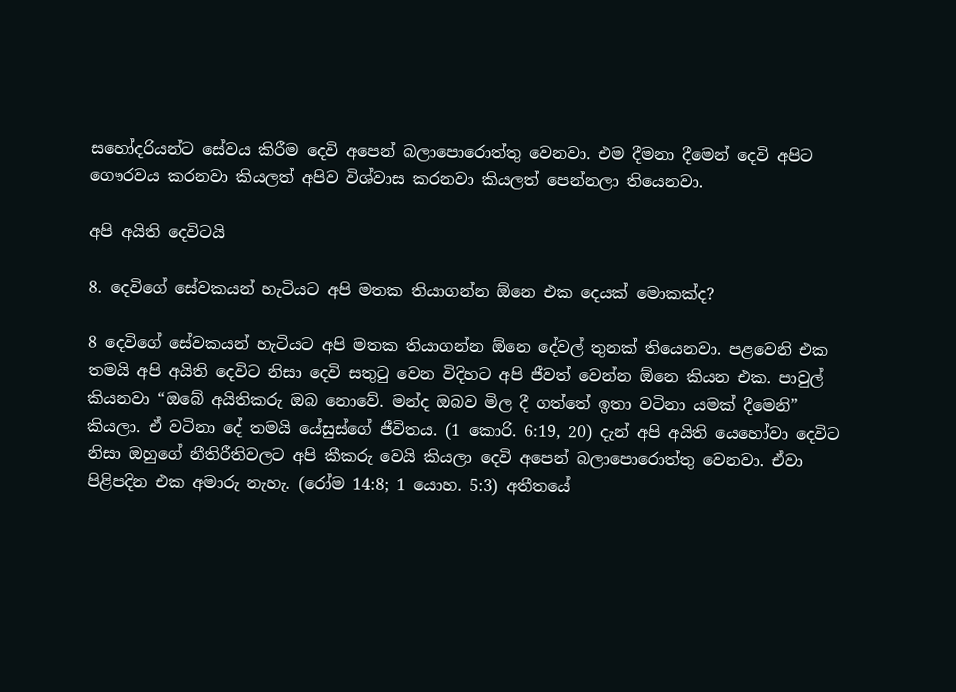සහෝදරියන්ට සේවය කිරීම දෙවි අපෙන් බලාපොරොත්තු වෙනවා. එම දීමනා දීමෙන් දෙවි අපිට ගෞරවය කරනවා කියලත් අපිව විශ්වාස කරනවා කියලත් පෙන්නලා තියෙනවා.

අපි අයිති දෙවිටයි

8. දෙවිගේ සේවකයන් හැටියට අපි මතක තියාගන්න ඕනෙ එක දෙයක් මොකක්ද?

8 දෙවිගේ සේවකයන් හැටියට අපි මතක තියාගන්න ඕනෙ දේවල් තුනක් තියෙනවා. පළවෙනි එක තමයි අපි අයිති දෙවිට නිසා දෙවි සතුටු වෙන විදිහට අපි ජීවත් වෙන්න ඕනෙ කියන එක. පාවුල් කියනවා “ඔබේ අයිතිකරු ඔබ නොවේ. මන්ද ඔබව මිල දී ගත්තේ ඉතා වටිනා යමක් දීමෙනි” කියලා. ඒ වටිනා දේ තමයි යේසුස්ගේ ජීවිතය. (1 කොරි. 6:19, 20) දැන් අපි අයිති යෙහෝවා දෙවිට නිසා ඔහුගේ නීතිරීතිවලට අපි කීකරු වෙයි කියලා දෙවි අපෙන් බලාපොරොත්තු වෙනවා. ඒවා පිළිපදින එක අමාරු නැහැ. (රෝම 14:8; 1 යොහ. 5:3) අතීතයේ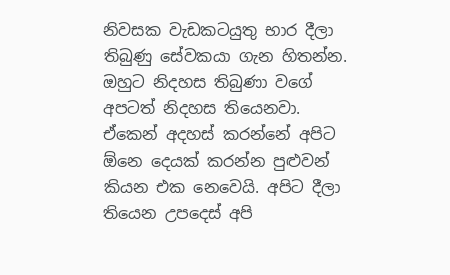නිවසක වැඩකටයුතු භාර දීලා තිබුණු සේවකයා ගැන හිතන්න. ඔහුට නිදහස තිබුණා වගේ අපටත් නිදහස තියෙනවා. ඒකෙන් අදහස් කරන්නේ අපිට ඕනෙ දෙයක් කරන්න පුළුවන් කියන එක නෙවෙයි. අපිට දීලා තියෙන උපදෙස් අපි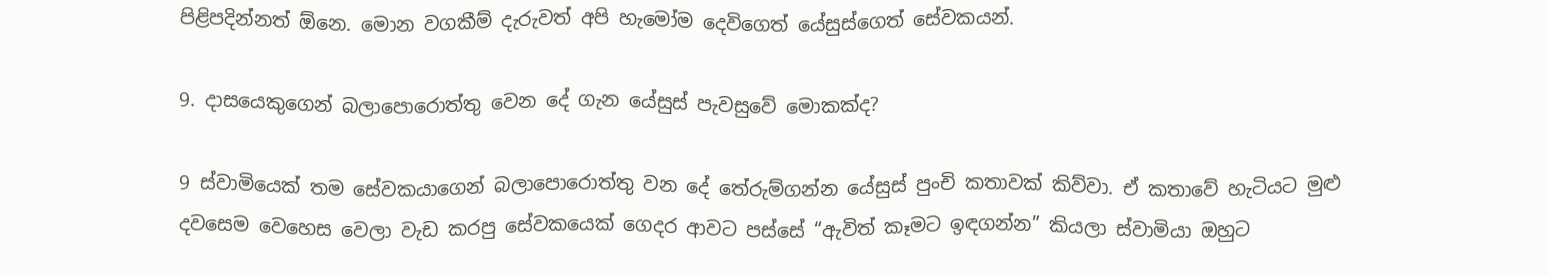පිළිපදින්නත් ඕනෙ. මොන වගකීම් දැරුවත් අපි හැමෝම දෙවිගෙත් යේසුස්ගෙත් සේවකයන්.

9. දාසයෙකුගෙන් බලාපොරොත්තු වෙන දේ ගැන යේසුස් පැවසුවේ මොකක්ද?

9 ස්වාමියෙක් තම සේවකයාගෙන් බලාපොරොත්තු වන දේ තේරුම්ගන්න යේසුස් පුංචි කතාවක් කිව්වා. ඒ කතාවේ හැටියට මුළු දවසෙම වෙහෙස වෙලා වැඩ කරපු සේවකයෙක් ගෙදර ආවට පස්සේ “ඇවිත් කෑමට ඉඳගන්න” කියලා ස්වාමියා ඔහුට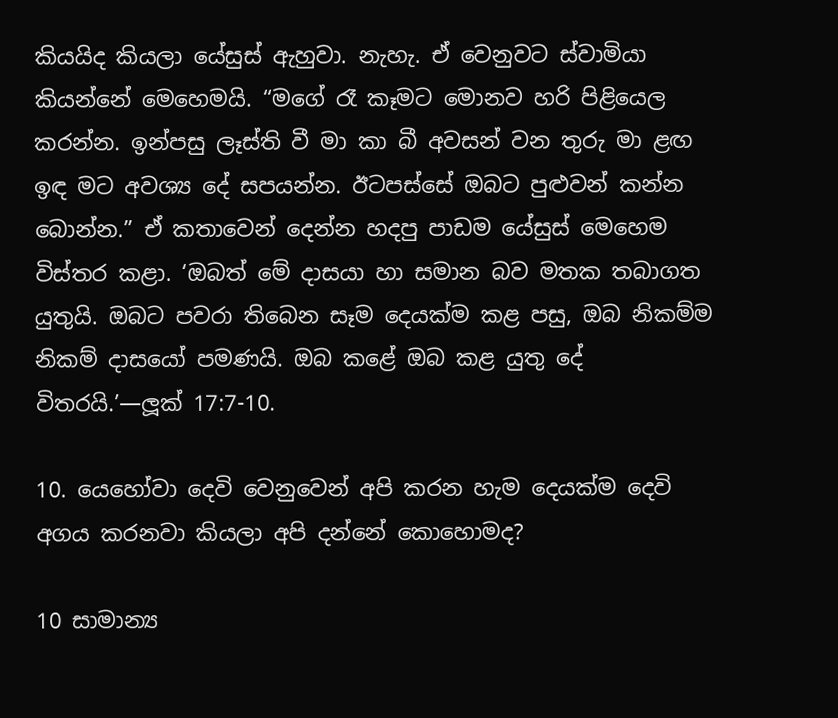කියයිද කියලා යේසුස් ඇහුවා. නැහැ. ඒ වෙනුවට ස්වාමියා කියන්නේ මෙහෙමයි. “මගේ රෑ කෑමට මොනව හරි පිළියෙල කරන්න. ඉන්පසු ලෑස්ති වී මා කා බී අවසන් වන තුරු මා ළඟ ඉඳ මට අවශ්‍ය දේ සපයන්න. ඊටපස්සේ ඔබට පුළුවන් කන්න බොන්න.” ඒ කතාවෙන් දෙන්න හදපු පාඩම යේසුස් මෙහෙම විස්තර කළා. ‘ඔබත් මේ දාසයා හා සමාන බව මතක තබාගත යුතුයි. ඔබට පවරා තිබෙන සෑම දෙයක්ම කළ පසු, ඔබ නිකම්ම නිකම් දාසයෝ පමණයි. ඔබ කළේ ඔබ කළ යුතු දේ විතරයි.’—ලූක් 17:7-10.

10. යෙහෝවා දෙවි වෙනුවෙන් අපි කරන හැම දෙයක්ම දෙවි අගය කරනවා කියලා අපි දන්නේ කොහොමද?

10 සාමාන්‍ය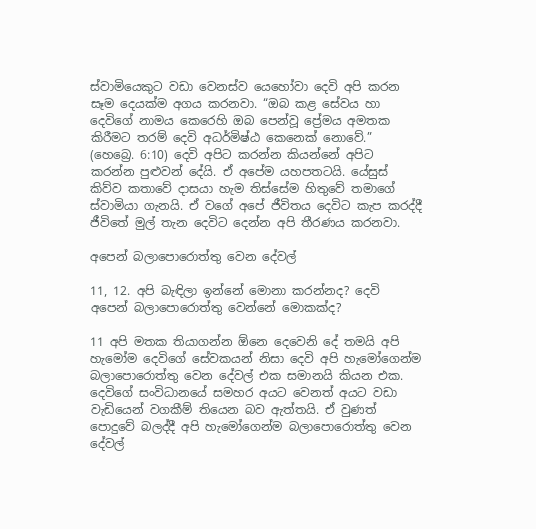ස්වාමියෙකුට වඩා වෙනස්ව යෙහෝවා දෙවි අපි කරන සෑම දෙයක්ම අගය කරනවා. “ඔබ කළ සේවය හා දෙවිගේ නාමය කෙරෙහි ඔබ පෙන්වූ ප්‍රේමය අමතක කිරීමට තරම් දෙවි අධර්මිෂ්ඨ කෙනෙක් නොවේ.” (හෙබ්‍රෙ. 6:10) දෙවි අපිට කරන්න කියන්නේ අපිට කරන්න පුළුවන් දේයි. ඒ අපේම යහපතටයි. යේසුස් කිව්ව කතාවේ දාසයා හැම තිස්සේම හිතුවේ තමාගේ ස්වාමියා ගැනයි. ඒ වගේ අපේ ජීවිතය දෙවිට කැප කරද්දී ජීවිතේ මුල් තැන දෙවිට දෙන්න අපි තීරණය කරනවා.

අපෙන් බලාපොරොත්තු වෙන දේවල්

11, 12. අපි බැඳිලා ඉන්නේ මොනා කරන්නද? දෙවි අපෙන් බලාපොරොත්තු වෙන්නේ මොකක්ද?

11 අපි මතක තියාගන්න ඕනෙ දෙවෙනි දේ තමයි අපි හැමෝම දෙවිගේ සේවකයන් නිසා දෙවි අපි හැමෝගෙන්ම බලාපොරොත්තු වෙන දේවල් එක සමානයි කියන එක. දෙවිගේ සංවිධානයේ සමහර අයට වෙනත් අයට වඩා වැඩියෙන් වගකීම් තියෙන බව ඇත්තයි. ඒ වුණත් පොදුවේ බලද්දී අපි හැමෝගෙන්ම බලාපොරොත්තු වෙන දේවල්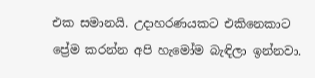එක සමානයි. උදාහරණයකට එකිනෙකාට ප්‍රේම කරන්න අපි හැමෝම බැඳිලා ඉන්නවා.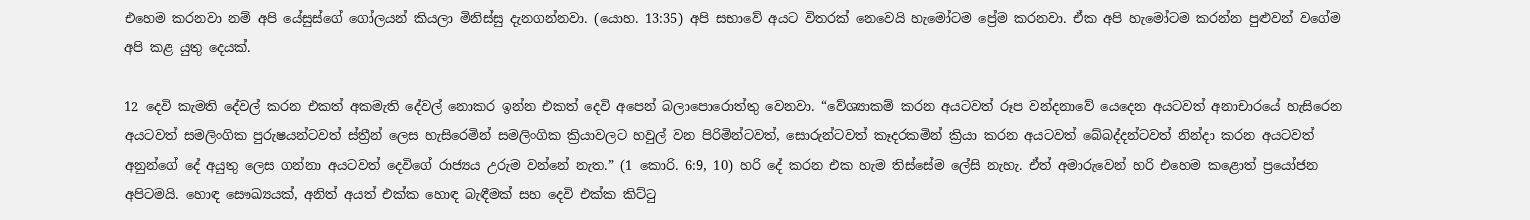එහෙම කරනවා නම් අපි යේසුස්ගේ ගෝලයන් කියලා මිනිස්සු දැනගන්නවා. (යොහ. 13:35) අපි සභාවේ අයට විතරක් නෙවෙයි හැමෝටම ප්‍රේම කරනවා. ඒක අපි හැමෝටම කරන්න පුළුවන් වගේම අපි කළ යුතු දෙයක්.

12 දෙවි කැමති දේවල් කරන එකත් අකමැති දේවල් නොකර ඉන්න එකත් දෙවි අපෙන් බලාපොරොත්තු වෙනවා. “වේශ්‍යාකම් කරන අයටවත් රූප වන්දනාවේ යෙදෙන අයටවත් අනාචාරයේ හැසිරෙන අයටවත් සමලිංගික පුරුෂයන්ටවත් ස්ත්‍රීන් ලෙස හැසිරෙමින් සමලිංගික ක්‍රියාවලට හවුල් වන පිරිමින්ටවත්, සොරුන්ටවත් කෑදරකමින් ක්‍රියා කරන අයටවත් බේබද්දන්ටවත් නින්දා කරන අයටවත් අනුන්ගේ දේ අයුතු ලෙස ගන්නා අයටවත් දෙවිගේ රාජ්‍යය උරුම වන්නේ නැත.” (1 කොරි. 6:9, 10) හරි දේ කරන එක හැම තිස්සේම ලේසි නැහැ. ඒත් අමාරුවෙන් හරි එහෙම කළොත් ප්‍රයෝජන අපිටමයි. හොඳ සෞඛ්‍යයක්, අනිත් අයත් එක්ක හොඳ බැඳීමක් සහ දෙවි එක්ක කිට්ටු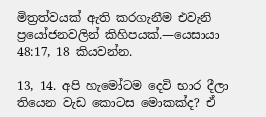මිත්‍රත්වයක් ඇති කරගැනීම එවැනි ප්‍රයෝජනවලින් කිහිපයක්.—යෙසායා 48:17, 18 කියවන්න.

13, 14. අපි හැමෝටම දෙවි භාර දීලා තියෙන වැඩ කොටස මොකක්ද? ඒ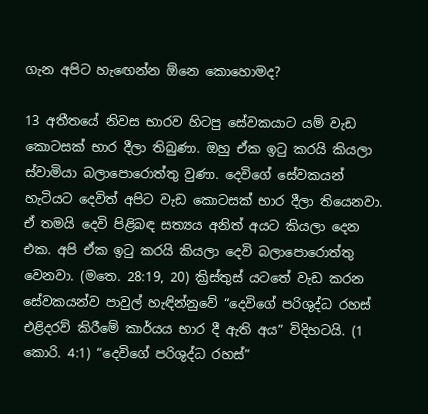ගැන අපිට හැඟෙන්න ඕනෙ කොහොමද?

13 අතීතයේ නිවස භාරව හිටපු සේවකයාට යම් වැඩ කොටසක් භාර දීලා තිබුණා. ඔහු ඒක ඉටු කරයි කියලා ස්වාමියා බලාපොරොත්තු වුණා. දෙවිගේ සේවකයන් හැටියට දෙවිත් අපිට වැඩ කොටසක් භාර දීලා තියෙනවා. ඒ තමයි දෙවි පිළිබඳ සත්‍යය අනිත් අයට කියලා දෙන එක. අපි ඒක ඉටු කරයි කියලා දෙවි බලාපොරොත්තු වෙනවා. (මතෙ. 28:19, 20) ක්‍රිස්තුස් යටතේ වැඩ කරන සේවකයන්ව පාවුල් හැඳින්නුවේ “දෙවිගේ පරිශුද්ධ රහස් එළිදරව් කිරීමේ කාර්යය භාර දී ඇති අය” විදිහටයි. (1 කොරි. 4:1) “දෙවිගේ පරිශුද්ධ රහස්”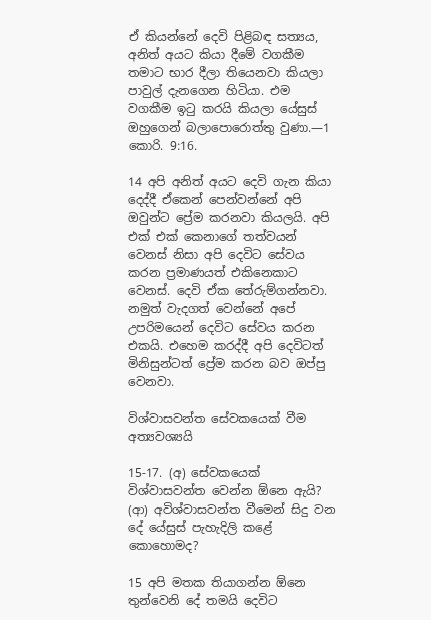ඒ කියන්නේ දෙවි පිළිබඳ සත්‍යය, අනිත් අයට කියා දීමේ වගකීම තමාට භාර දීලා තියෙනවා කියලා පාවුල් දැනගෙන හිටියා. එම වගකීම ඉටු කරයි කියලා යේසුස් ඔහුගෙන් බලාපොරොත්තු වුණා.—1 කොරි. 9:16.

14 අපි අනිත් අයට දෙවි ගැන කියා දෙද්දී ඒකෙන් පෙන්වන්නේ අපි ඔවුන්ට ප්‍රේම කරනවා කියලයි. අපි එක් එක් කෙනාගේ තත්වයන් වෙනස් නිසා අපි දෙවිට සේවය කරන ප්‍රමාණයත් එකිනෙකාට වෙනස්. දෙවි ඒක තේරුම්ගන්නවා. නමුත් වැදගත් වෙන්නේ අපේ උපරිමයෙන් දෙවිට සේවය කරන එකයි. එහෙම කරද්දී අපි දෙවිටත් මිනිසුන්ටත් ප්‍රේම කරන බව ඔප්පු වෙනවා.

විශ්වාසවන්ත සේවකයෙක් වීම අත්‍යවශ්‍යයි

15-17. (අ) සේවකයෙක් විශ්වාසවන්ත වෙන්න ඕනෙ ඇයි? (ආ) අවිශ්වාසවන්ත වීමෙන් සිදු වන දේ යේසුස් පැහැදිලි කළේ කොහොමද?

15 අපි මතක තියාගන්න ඕනෙ තුන්වෙනි දේ තමයි දෙවිට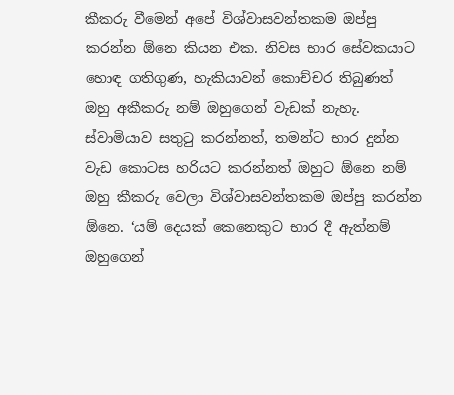කීකරු වීමෙන් අපේ විශ්වාසවන්තකම ඔප්පු කරන්න ඕනෙ කියන එක. නිවස භාර සේවකයාට හොඳ ගතිගුණ, හැකියාවන් කොච්චර තිබුණත් ඔහු අකීකරු නම් ඔහුගෙන් වැඩක් නැහැ. ස්වාමියාව සතුටු කරන්නත්, තමන්ට භාර දුන්න වැඩ කොටස හරියට කරන්නත් ඔහුට ඕනෙ නම් ඔහු කීකරු වෙලා විශ්වාසවන්තකම ඔප්පු කරන්න ඕනෙ. ‘යම් දෙයක් කෙනෙකුට භාර දී ඇත්නම් ඔහුගෙන්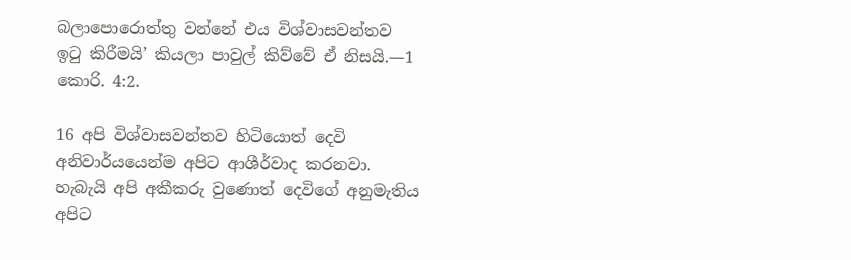බලාපොරොත්තු වන්නේ එය විශ්වාසවන්තව ඉටු කිරීමයි’ කියලා පාවුල් කිව්වේ ඒ නිසයි.—1 කොරි. 4:2.

16 අපි විශ්වාසවන්තව හිටියොත් දෙවි අනිවාර්යයෙන්ම අපිට ආශීර්වාද කරනවා. හැබැයි අපි අකීකරු වුණොත් දෙවිගේ අනුමැතිය අපිට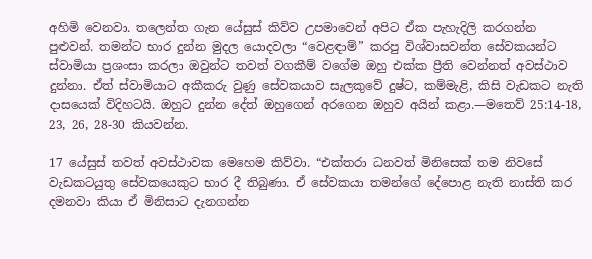අහිමි වෙනවා. තලෙන්ත ගැන යේසුස් කිව්ව උපමාවෙන් අපිට ඒක පැහැදිලි කරගන්න පුළුවන්. තමන්ට භාර දුන්න මුදල යොදවලා “වෙළඳාම්” කරපු විශ්වාසවන්ත සේවකයන්ට ස්වාමියා ප්‍රශංසා කරලා ඔවුන්ට තවත් වගකීම් වගේම ඔහු එක්ක ප්‍රීති වෙන්නත් අවස්ථාව දුන්නා. ඒත් ස්වාමියාට අකීකරු වුණු සේවකයාව සැලකුවේ දුෂ්ට, කම්මැළි, කිසි වැඩකට නැති දාසයෙක් විදිහටයි. ඔහුට දුන්න දේත් ඔහුගෙන් අරගෙන ඔහුව අයින් කළා.—මතෙව් 25:14-18, 23, 26, 28-30 කියවන්න.

17 යේසුස් තවත් අවස්ථාවක මෙහෙම කිව්වා. “එක්තරා ධනවත් මිනිසෙක් තම නිවසේ වැඩකටයුතු සේවකයෙකුට භාර දී තිබුණා. ඒ සේවකයා තමන්ගේ දේපොළ නැති නාස්ති කර දමනවා කියා ඒ මිනිසාට දැනගන්න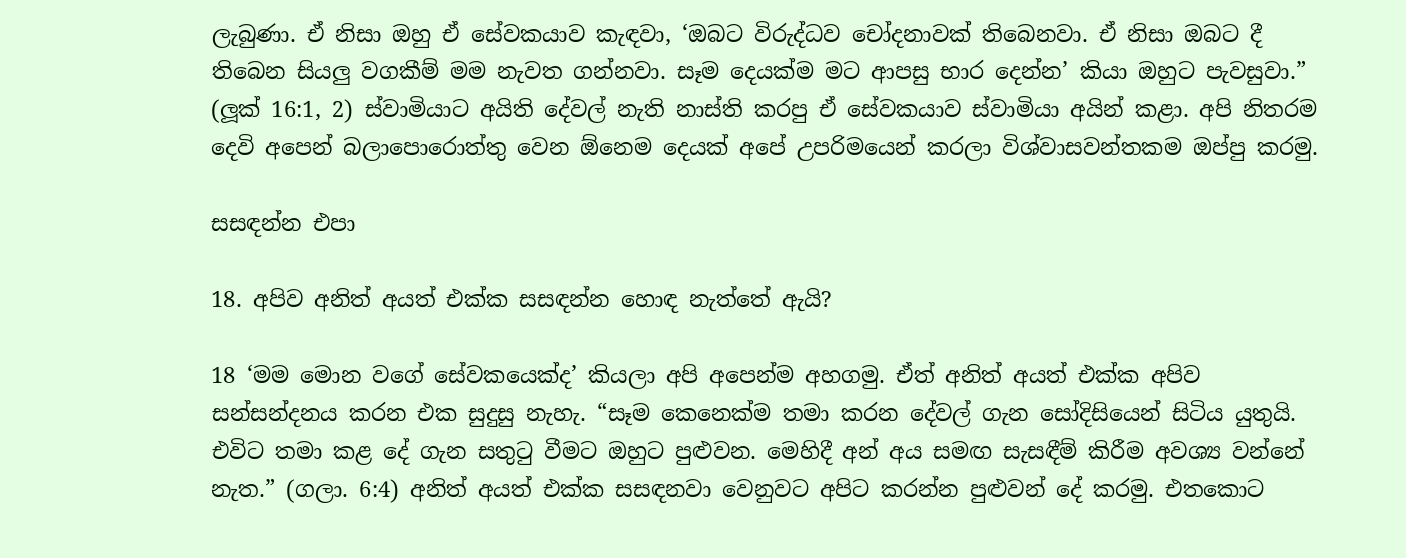ලැබුණා. ඒ නිසා ඔහු ඒ සේවකයාව කැඳවා, ‘ඔබට විරුද්ධව චෝදනාවක් තිබෙනවා. ඒ නිසා ඔබට දී තිබෙන සියලු වගකීම් මම නැවත ගන්නවා. සෑම දෙයක්ම මට ආපසු භාර දෙන්න’ කියා ඔහුට පැවසුවා.” (ලූක් 16:1, 2) ස්වාමියාට අයිති දේවල් නැති නාස්ති කරපු ඒ සේවකයාව ස්වාමියා අයින් කළා. අපි නිතරම දෙවි අපෙන් බලාපොරොත්තු වෙන ඕනෙම දෙයක් අපේ උපරිමයෙන් කරලා විශ්වාසවන්තකම ඔප්පු කරමු.

සසඳන්න එපා

18. අපිව අනිත් අයත් එක්ක සසඳන්න හොඳ නැත්තේ ඇයි?

18 ‘මම මොන වගේ සේවකයෙක්ද’ කියලා අපි අපෙන්ම අහගමු. ඒත් අනිත් අයත් එක්ක අපිව සන්සන්දනය කරන එක සුදුසු නැහැ. “සෑම කෙනෙක්ම තමා කරන දේවල් ගැන සෝදිසියෙන් සිටිය යුතුයි. එවිට තමා කළ දේ ගැන සතුටු වීමට ඔහුට පුළුවන. මෙහිදී අන් අය සමඟ සැසඳීම් කිරීම අවශ්‍ය වන්නේ නැත.” (ගලා. 6:4) අනිත් අයත් එක්ක සසඳනවා වෙනුවට අපිට කරන්න පුළුවන් දේ කරමු. එතකොට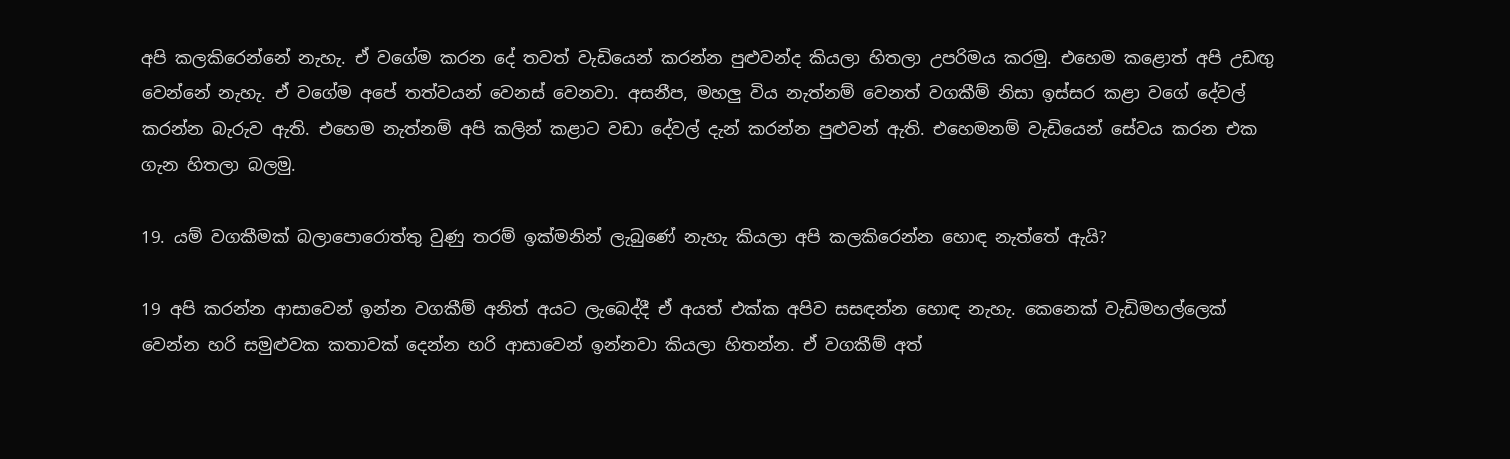අපි කලකිරෙන්නේ නැහැ. ඒ වගේම කරන දේ තවත් වැඩියෙන් කරන්න පුළුවන්ද කියලා හිතලා උපරිමය කරමු. එහෙම කළොත් අපි උඩඟු වෙන්නේ නැහැ. ඒ වගේම අපේ තත්වයන් වෙනස් වෙනවා. අසනීප, මහලු විය නැත්නම් වෙනත් වගකීම් නිසා ඉස්සර කළා වගේ දේවල් කරන්න බැරුව ඇති. එහෙම නැත්නම් අපි කලින් කළාට වඩා දේවල් දැන් කරන්න පුළුවන් ඇති. එහෙමනම් වැඩියෙන් සේවය කරන එක ගැන හිතලා බලමු.

19. යම් වගකීමක් බලාපොරොත්තු වුණු තරම් ඉක්මනින් ලැබුණේ නැහැ කියලා අපි කලකිරෙන්න හොඳ නැත්තේ ඇයි?

19 අපි කරන්න ආසාවෙන් ඉන්න වගකීම් අනිත් අයට ලැබෙද්දී ඒ අයත් එක්ක අපිව සසඳන්න හොඳ නැහැ. කෙනෙක් වැඩිමහල්ලෙක් වෙන්න හරි සමුළුවක කතාවක් දෙන්න හරි ආසාවෙන් ඉන්නවා කියලා හිතන්න. ඒ වගකීම් අත්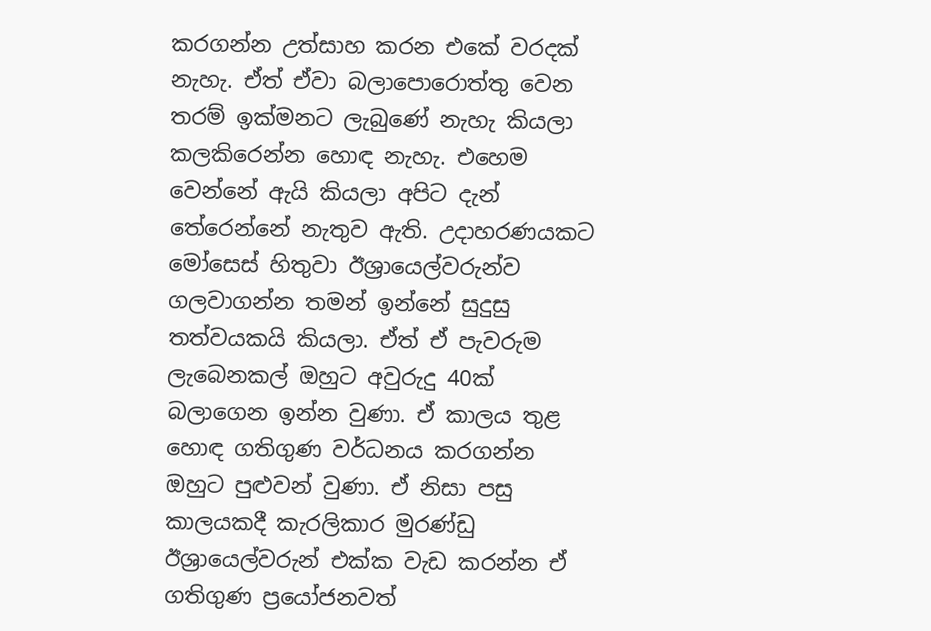කරගන්න උත්සාහ කරන එකේ වරදක් නැහැ. ඒත් ඒවා බලාපොරොත්තු වෙන තරම් ඉක්මනට ලැබුණේ නැහැ කියලා කලකිරෙන්න හොඳ නැහැ. එහෙම වෙන්නේ ඇයි කියලා අපිට දැන් තේරෙන්නේ නැතුව ඇති. උදාහරණයකට මෝසෙස් හිතුවා ඊශ්‍රායෙල්වරුන්ව ගලවාගන්න තමන් ඉන්නේ සුදුසු තත්වයකයි කියලා. ඒත් ඒ පැවරුම ලැබෙනකල් ඔහුට අවුරුදු 40ක් බලාගෙන ඉන්න වුණා. ඒ කාලය තුළ හොඳ ගතිගුණ වර්ධනය කරගන්න ඔහුට පුළුවන් වුණා. ඒ නිසා පසු කාලයකදී කැරලිකාර මුරණ්ඩු ඊශ්‍රායෙල්වරුන් එක්ක වැඩ කරන්න ඒ ගතිගුණ ප්‍රයෝජනවත්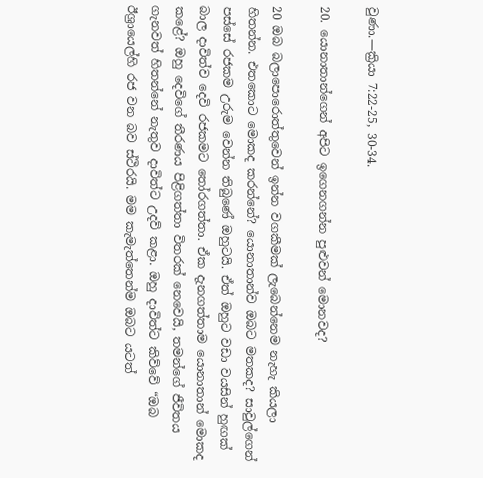වුණා.—ක්‍රියා 7:22-25, 30-34.

20. යොනාතාන්ගෙන් අපිට ඉගෙනගන්න පුළුවන් මොනවද?

20 ඔබ බලාපොරොත්තුවෙන් ඉන්න වගකීමක් ලැබෙන්නෙම නැහැ කියලා හිතන්න. එතකොට මොකද කරන්නේ? යොනාතාන්ව ඔබට මතකද? සාවුල්ගෙන් පස්සේ රජකම උරුම වෙන්න තිබුණේ ඔහුටයි. ඒත් ඔහුට වඩා වයසින් හුඟක් බාල දාවිත්ව දෙවි රජකමට තෝරගත්තා. ඒක දැනගත්තාම යොනාතාන් මොකද කළේ? ඔහු දෙවිගේ තීරණය පිළිගත්තා විතරක් නෙවෙයි, තමන්ගේ ජීවිතය ගැනවත් හිතන්නේ නැතුව දාවිත්ට උදව් කළා. ඔහු දාවිත්ට කිව්වේ “ඔබ ඊශ්‍රායෙල්හි රජ වන බව ස්ථිරයි. මම කැමැත්තෙන්ම ඔබට යටත්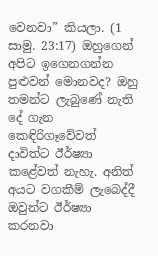වෙනවා” කියලා. (1 සාමු. 23:17) ඔහුගෙන් අපිට ඉගෙනගන්න පුළුවන් මොනවද? ඔහු තමන්ට ලැබුණේ නැති දේ ගැන කෙඳිරිගෑවේවත් දාවිත්ට ඊර්ෂ්‍යා කළේවත් නැහැ. අනිත් අයට වගකීම් ලැබෙද්දී ඔවුන්ට ඊර්ෂ්‍යා කරනවා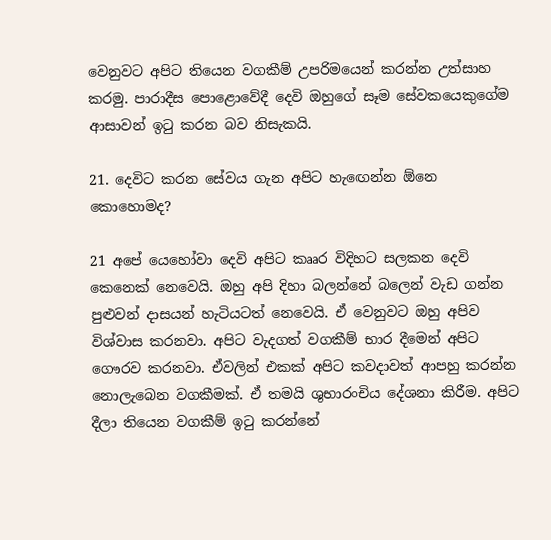වෙනුවට අපිට තියෙන වගකීම් උපරිමයෙන් කරන්න උත්සාහ කරමු. පාරාදීස පොළොවේදී දෙවි ඔහුගේ සෑම සේවකයෙකුගේම ආසාවන් ඉටු කරන බව නිසැකයි.

21. දෙවිට කරන සේවය ගැන අපිට හැඟෙන්න ඕනෙ කොහොමද?

21 අපේ යෙහෝවා දෙවි අපිට කෲර විදිහට සලකන දෙවි කෙනෙක් නෙවෙයි. ඔහු අපි දිහා බලන්නේ බලෙන් වැඩ ගන්න පුළුවන් දාසයන් හැටියටත් නෙවෙයි. ඒ වෙනුවට ඔහු අපිව විශ්වාස කරනවා. අපිට වැදගත් වගකීම් භාර දීමෙන් අපිට ගෞරව කරනවා. ඒවලින් එකක් අපිට කවදාවත් ආපහු කරන්න නොලැබෙන වගකීමක්. ඒ තමයි ශුභාරංචිය දේශනා කිරීම. අපිට දීලා තියෙන වගකීම් ඉටු කරන්නේ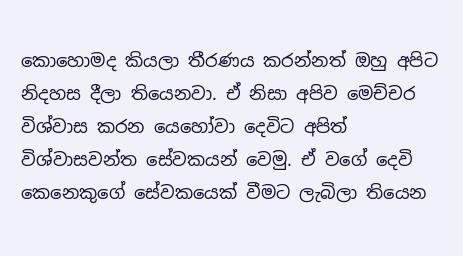කොහොමද කියලා තීරණය කරන්නත් ඔහු අපිට නිදහස දීලා තියෙනවා. ඒ නිසා අපිව මෙච්චර විශ්වාස කරන යෙහෝවා දෙවිට අපිත් විශ්වාසවන්ත සේවකයන් වෙමු. ඒ වගේ දෙවි කෙනෙකුගේ සේවකයෙක් වීමට ලැබිලා තියෙන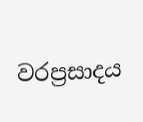වරප්‍රසාදය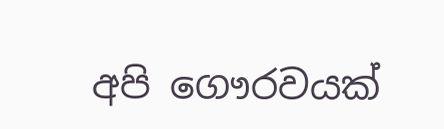අපි ගෞරවයක්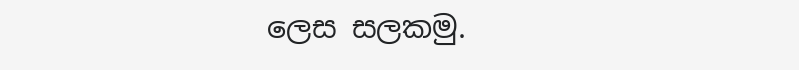ලෙස සලකමු.